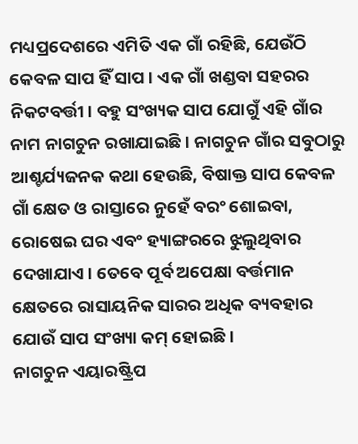ମଧ୍ୟପ୍ରଦେଶରେ ଏମିତି ଏକ ଗାଁ ରହିଛି, ଯେଉଁଠି କେବଳ ସାପ ହିଁ ସାପ। ଏକ ଗାଁ ଖଣ୍ଡବା ସହରର ନିକଟବର୍ତ୍ତୀ। ବହୁ ସଂଖ୍ୟକ ସାପ ଯୋଗୁଁ ଏହି ଗାଁର ନାମ ନାଗଚୁନ ରଖାଯାଇଛି। ନାଗଚୁନ ଗାଁର ସବୁଠାରୁ ଆଶ୍ଚର୍ଯ୍ୟଜନକ କଥା ହେଉଛି, ବିଷାକ୍ତ ସାପ କେବଳ ଗାଁ କ୍ଷେତ ଓ ରାସ୍ତାରେ ନୁହେଁ ବରଂ ଶୋଇବା, ରୋଷେଇ ଘର ଏବଂ ହ୍ୟାଙ୍ଗରରେ ଝୁଲୁଥିବାର ଦେଖାଯାଏ। ତେବେ ପୂର୍ବ ଅପେକ୍ଷା ବର୍ତ୍ତମାନ କ୍ଷେତରେ ରାସାୟନିକ ସାରର ଅଧିକ ବ୍ୟବହାର ଯୋଉଁ ସାପ ସଂଖ୍ୟା କମ୍ ହୋଇଛି।
ନାଗଚୁନ ଏୟାରଷ୍ଟ୍ରିପ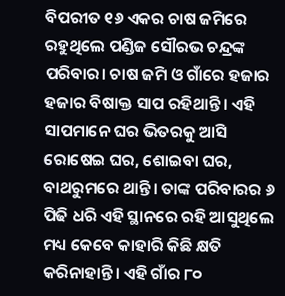ବିପରୀତ ୧୬ ଏକର ଚାଷ ଜମିରେ ରହୁଥିଲେ ପଣ୍ଡିଜ ସୌରଭ ଚନ୍ଦ୍ରଙ୍କ ପରିବାର। ଚାଷ ଜମି ଓ ଗାଁରେ ହଜାର ହଜାର ବିଷାକ୍ତ ସାପ ରହିଥାନ୍ତି। ଏହି ସାପମାନେ ଘର ଭିତରକୁ ଆସି ରୋଷେଇ ଘର, ଶୋଇବା ଘର, ବାଥରୁମରେ ଥାନ୍ତି। ତାଙ୍କ ପରିବାରର ୬ ପିଢି ଧରି ଏହି ସ୍ଥାନରେ ରହି ଆସୁଥିଲେ ମଧ୍ୟ କେବେ କାହାରି କିଛି କ୍ଷତି କରିନାହାନ୍ତି। ଏହି ଗାଁର ୮୦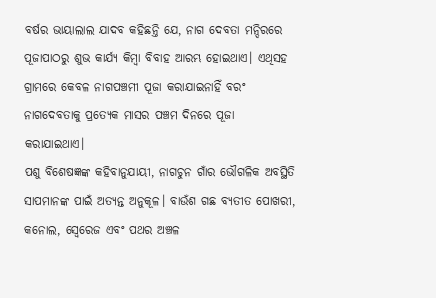ବର୍ଷର ଭାୟାଲାଲ ଯାଦବ କହିଛନ୍ତି ଯେ, ନାଗ ଦେବତା ମନ୍ଦିରରେ ପୂଜାପାଠରୁ ଶୁଭ କାର୍ଯ୍ୟ କିମ୍ବା ବିବାହ ଆରମ୍ଭ ହୋଇଥାଏ। ଏଥିସହ ଗ୍ରାମରେ କେବଳ ନାଗପଞ୍ଚମୀ ପୂଜା କରାଯାଇନାହିଁ ବରଂ ନାଗଦେବତାକୁ ପ୍ରତ୍ୟେକ ମାସର ପଞ୍ଚମ ଦିନରେ ପୂଜା କରାଯାଇଥାଏ।
ପଶୁ ବିଶେଷଜ୍ଞଙ୍କ କହିବାନୁଯାୟୀ, ନାଗଚୁନ ଗାଁର ଭୌଗଳିକ ଅବସ୍ଥିତି ସାପମାନଙ୍କ ପାଇଁ ଅତ୍ୟନ୍ତ ଅନୁକୂଳ। ବାଉଁଶ ଗଛ ବ୍ୟତୀତ ପୋଖରୀ, କନୋଲ, ସ୍ୱେରେଜ ଏବଂ ପଥର ଅଞ୍ଚଳ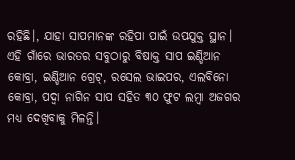ରହିଛି।, ଯାହା ସାପମାନଙ୍କ ରହିପା ପାଇଁ ଉପଯୁକ୍ତ ସ୍ଥାନ। ଏହି ଗାଁରେ ଭାରତର ସବୁଠାରୁ ବିଷାକ୍ତ ସାପ ଇଣ୍ଡିଆନ କୋବ୍ରା, ଇଣ୍ଡିଆନ ଗ୍ରେଟ୍, ରସେଲ ଭାଇପର, ଏଲବିନୋ କୋବ୍ରା, ପଦ୍ୱା ନାଗିନ ସାପ ସହିତ ୩୦ ଫୁଟ ଲମ୍ବା ଅଜଗର ମଧ୍ୟ ଦେଖିବାକୁ ମିଳନ୍ତି।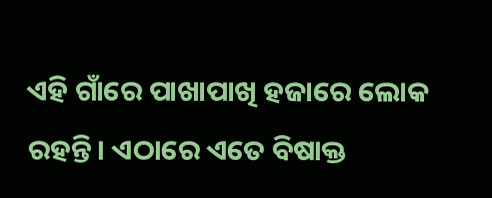ଏହି ଗାଁରେ ପାଖାପାଖି ହଜାରେ ଲୋକ ରହନ୍ତି। ଏଠାରେ ଏତେ ବିଷାକ୍ତ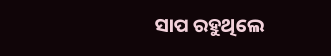ସାପ ରହୁଥିଲେ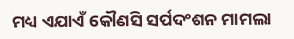ମଧ୍ୟ ଏଯାଏଁ କୌଣସି ସର୍ପଦଂଶନ ମାମଲା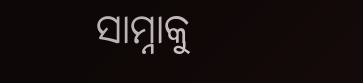ସାମ୍ନାକୁ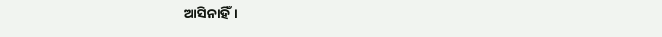ଆସିନାହିଁ।